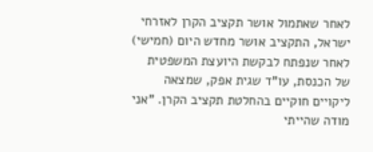לאחר שאתמול אושר תקציב הקרן לאזרחי ישראל, התקציב אושר מחדש היום (חמישי) לאחר שנפתח לבקשת היועצת המשפטית של הכנסת, עו"ד שגית אפק, שמצאה ליקויים חוקיים בהחלטת תקציב הקרן. "אני מודה שהייתי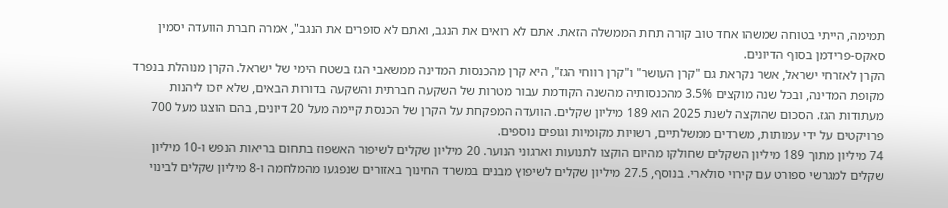תמימה, הייתי בטוחה שמשהו אחד טוב קורה תחת הממשלה הזאת. אתם לא רואים את הנגב, ואתם לא סופרים את הנגב", אמרה חברת הוועדה יסמין סאקס-פרידמן בסוף הדיונים.
הקרן לאזרחי ישראל, אשר נקראת גם "קרן העושר" ו"קרן רווחי הגז", היא קרן מהכנסות המדינה ממשאבי הגז בשטח הימי של ישראל. הקרן מנוהלת בנפרד מקופת המדינה, ובכל שנה מוקצים 3.5% מהכנסותיה מהשנה הקודמת עבור מטרות של השקעה חברתית והשקעה בדורות הבאים, שלא יזכו ליהנות מעתודות הגז. הסכום שהוקצה לשנת 2025 הוא 189 מיליון שקלים. הוועדה המפקחת על הקרן של הכנסת קיימה מעל 20 דיונים, בהם הוצגו מעל 700 פרויקטים על ידי עמותות, משרדים ממשלתיים, רשויות מקומיות וגופים נוספים.
74 מיליון מתוך 189 מיליון השקלים שחולקו מהיום הוקצו לתנועות וארגוני הנוער. 20 מיליון שקלים לשיפור האשפוז בתחום בריאות הנפש ו-10 מיליון שקלים למגרשי ספורט עם קירוי סולארי. בנוסף, 27.5 מיליון שקלים לשיפוץ מבנים במשרד החינוך באזורים שנפגעו מהמלחמה ו-8 מיליון שקלים לבינוי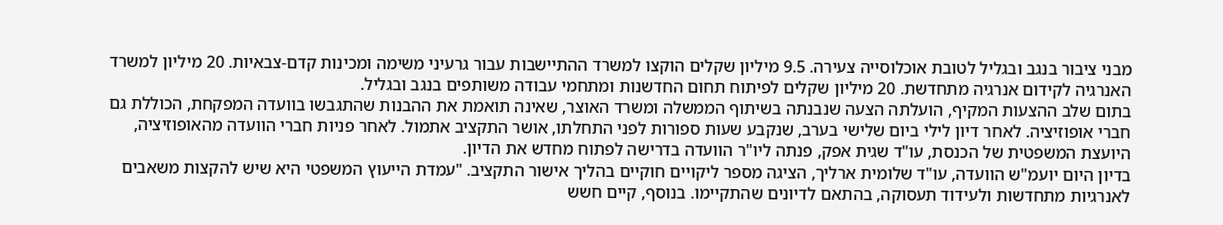מבני ציבור בנגב ובגליל לטובת אוכלוסייה צעירה. 9.5 מיליון שקלים הוקצו למשרד ההתיישבות עבור גרעיני משימה ומכינות קדם-צבאיות. 20 מיליון למשרד האנרגיה לקידום אנרגיה מתחדשת. 20 מיליון שקלים לפיתוח תחום החדשנות ומתחמי עבודה משותפים בנגב ובגליל.
בתום שלב ההצעות המקיף, הועלתה הצעה שנבנתה בשיתוף הממשלה ומשרד האוצר, שאינה תואמת את ההבנות שהתגבשו בוועדה המפקחת, הכוללת גם חברי אופוזיציה. לאחר דיון לילי ביום שלישי בערב, שנקבע שעות ספורות לפני התחלתו, אושר התקציב אתמול. לאחר פניות חברי הוועדה מהאופוזיציה, היועצת המשפטית של הכנסת, עו"ד שגית אפק, פנתה ליו"ר הוועדה בדרישה לפתוח מחדש את הדיון.
בדיון היום יועמ"ש הוועדה, עו"ד שלומית ארליך, הציגה מספר ליקויים חוקיים בהליך אישור התקציב. "עמדת הייעוץ המשפטי היא שיש להקצות משאבים לאנרגיות מתחדשות ולעידוד תעסוקה, בהתאם לדיונים שהתקיימו. בנוסף, קיים חשש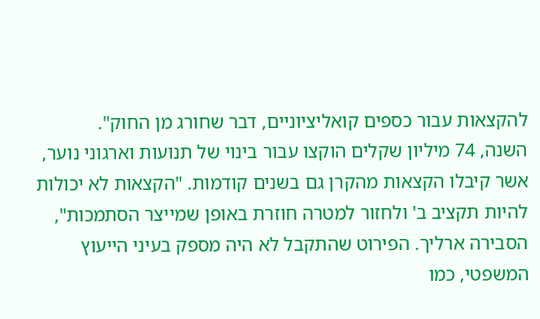להקצאות עבור כספים קואליציוניים, דבר שחורג מן החוק".
השנה, 74 מיליון שקלים הוקצו עבור בינוי של תנועות וארגוני נוער, אשר קיבלו הקצאות מהקרן גם בשנים קודמות. "הקצאות לא יכולות להיות תקציב ב' ולחזור למטרה חוזרת באופן שמייצר הסתמכות", הסבירה ארליך. הפירוט שהתקבל לא היה מספק בעיני הייעוץ המשפטי, כמו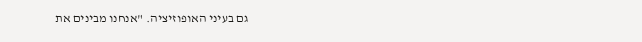גם בעיני האופוזיציה. "אנחנו מבינים את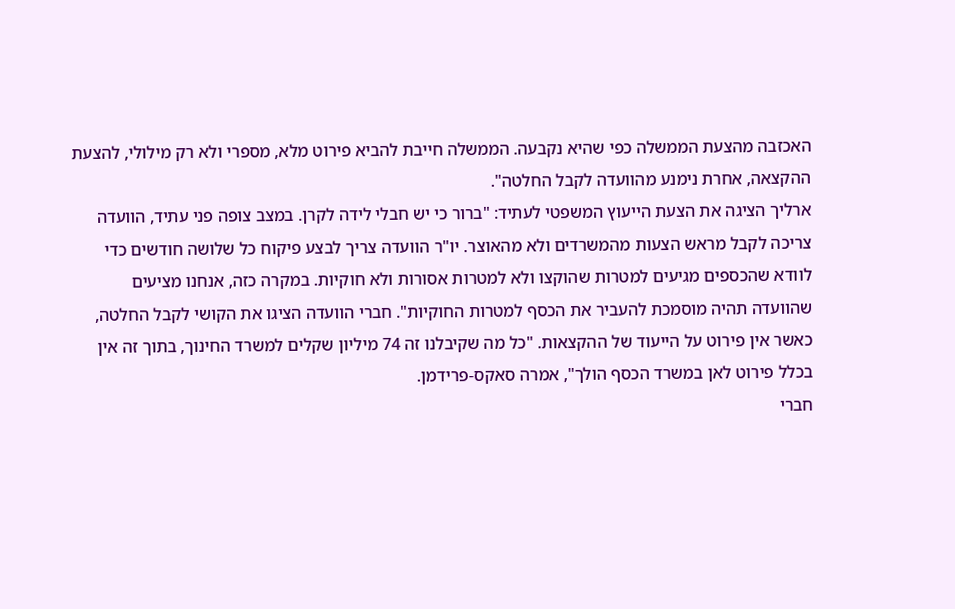האכזבה מהצעת הממשלה כפי שהיא נקבעה. הממשלה חייבת להביא פירוט מלא, מספרי ולא רק מילולי, להצעת ההקצאה, אחרת נימנע מהוועדה לקבל החלטה".
ארליך הציגה את הצעת הייעוץ המשפטי לעתיד: "ברור כי יש חבלי לידה לקרן. במצב צופה פני עתיד, הוועדה צריכה לקבל מראש הצעות מהמשרדים ולא מהאוצר. יו"ר הוועדה צריך לבצע פיקוח כל שלושה חודשים כדי לוודא שהכספים מגיעים למטרות שהוקצו ולא למטרות אסורות ולא חוקיות. במקרה כזה, אנחנו מציעים שהוועדה תהיה מוסמכת להעביר את הכסף למטרות החוקיות". חברי הוועדה הציגו את הקושי לקבל החלטה, כאשר אין פירוט על הייעוד של ההקצאות. "כל מה שקיבלנו זה 74 מיליון שקלים למשרד החינוך, בתוך זה אין בכלל פירוט לאן במשרד הכסף הולך", אמרה סאקס-פרידמן.
חברי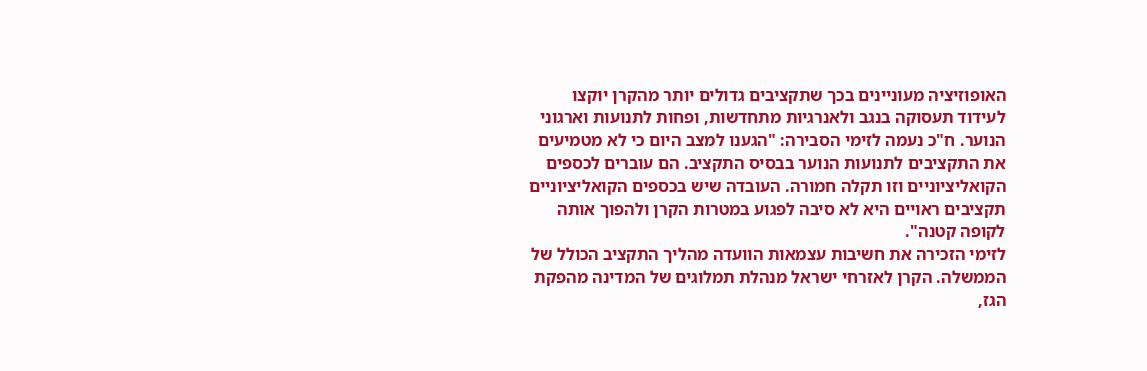האופוזיציה מעוניינים בכך שתקציבים גדולים יותר מהקרן יוקצו לעידוד תעסוקה בנגב ולאנרגיות מתחדשות, ופחות לתנועות וארגוני הנוער. ח"כ נעמה לזימי הסבירה: "הגענו למצב היום כי לא מטמיעים את התקציבים לתנועות הנוער בבסיס התקציב. הם עוברים לכספים הקואליציוניים וזו תקלה חמורה. העובדה שיש בכספים הקואליציוניים תקציבים ראויים היא לא סיבה לפגוע במטרות הקרן ולהפוך אותה לקופה קטנה".
לזימי הזכירה את חשיבות עצמאות הוועדה מהליך התקציב הכולל של הממשלה. הקרן לאזרחי ישראל מנהלת תמלוגים של המדינה מהפקת הגז,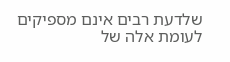שלדעת רבים אינם מספיקים לעומת אלה של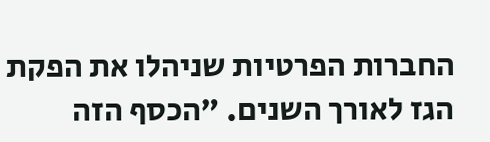החברות הפרטיות שניהלו את הפקת הגז לאורך השנים. "הכסף הזה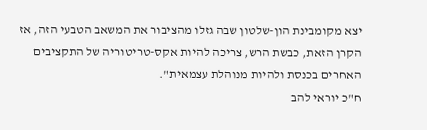יצא מקומבינת הון-שלטון שבה גזלו מהציבור את המשאב הטבעי הזה, אז הקרן הזאת, כבשת הרש, צריכה להיות אקס-טריטוריה של התקציבים האחרים בכנסת ולהיות מנוהלת עצמאית".
ח"כ יוראי להב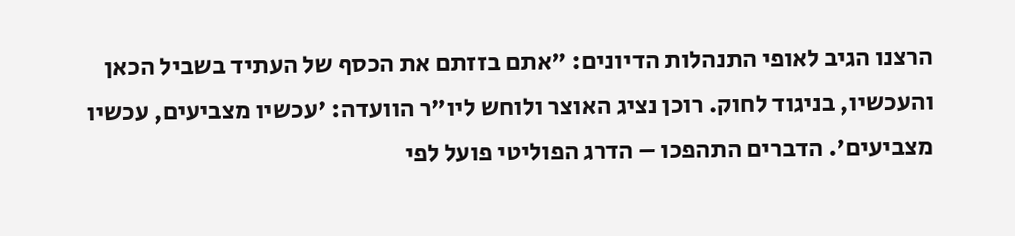הרצנו הגיב לאופי התנהלות הדיונים: "אתם בזזתם את הכסף של העתיד בשביל הכאן והעכשיו, בניגוד לחוק. רוכן נציג האוצר ולוחש ליו"ר הוועדה: 'עכשיו מצביעים, עכשיו מצביעים'. הדברים התהפכו – הדרג הפוליטי פועל לפי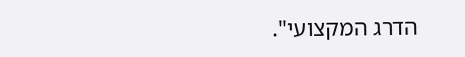הדרג המקצועי".